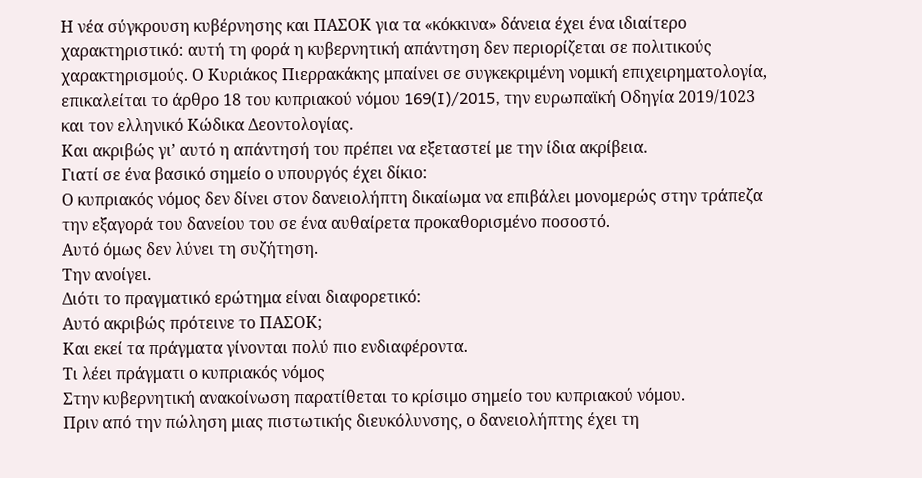Η νέα σύγκρουση κυβέρνησης και ΠΑΣΟΚ για τα «κόκκινα» δάνεια έχει ένα ιδιαίτερο χαρακτηριστικό: αυτή τη φορά η κυβερνητική απάντηση δεν περιορίζεται σε πολιτικούς χαρακτηρισμούς. Ο Κυριάκος Πιερρακάκης μπαίνει σε συγκεκριμένη νομική επιχειρηματολογία, επικαλείται το άρθρο 18 του κυπριακού νόμου 169(I)/2015, την ευρωπαϊκή Οδηγία 2019/1023 και τον ελληνικό Κώδικα Δεοντολογίας.
Και ακριβώς γι’ αυτό η απάντησή του πρέπει να εξεταστεί με την ίδια ακρίβεια.
Γιατί σε ένα βασικό σημείο ο υπουργός έχει δίκιο:
Ο κυπριακός νόμος δεν δίνει στον δανειολήπτη δικαίωμα να επιβάλει μονομερώς στην τράπεζα την εξαγορά του δανείου του σε ένα αυθαίρετα προκαθορισμένο ποσοστό.
Αυτό όμως δεν λύνει τη συζήτηση.
Την ανοίγει.
Διότι το πραγματικό ερώτημα είναι διαφορετικό:
Αυτό ακριβώς πρότεινε το ΠΑΣΟΚ;
Και εκεί τα πράγματα γίνονται πολύ πιο ενδιαφέροντα.
Τι λέει πράγματι ο κυπριακός νόμος
Στην κυβερνητική ανακοίνωση παρατίθεται το κρίσιμο σημείο του κυπριακού νόμου.
Πριν από την πώληση μιας πιστωτικής διευκόλυνσης, ο δανειολήπτης έχει τη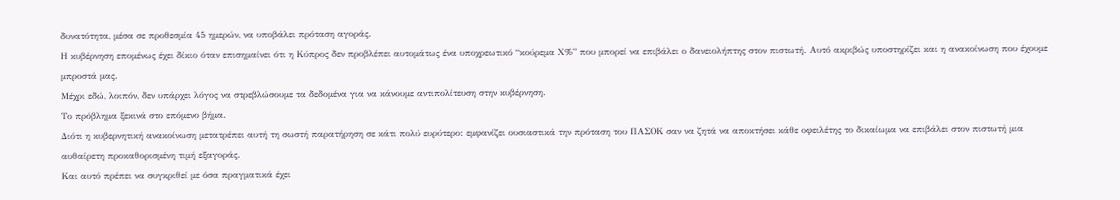δυνατότητα, μέσα σε προθεσμία 45 ημερών, να υποβάλει πρόταση αγοράς.
Η κυβέρνηση επομένως έχει δίκιο όταν επισημαίνει ότι η Κύπρος δεν προβλέπει αυτομάτως ένα υποχρεωτικό “κούρεμα Χ%” που μπορεί να επιβάλει ο δανειολήπτης στον πιστωτή. Αυτό ακριβώς υποστηρίζει και η ανακοίνωση που έχουμε μπροστά μας.
Μέχρι εδώ, λοιπόν, δεν υπάρχει λόγος να στρεβλώσουμε τα δεδομένα για να κάνουμε αντιπολίτευση στην κυβέρνηση.
Το πρόβλημα ξεκινά στο επόμενο βήμα.
Διότι η κυβερνητική ανακοίνωση μετατρέπει αυτή τη σωστή παρατήρηση σε κάτι πολύ ευρύτερο: εμφανίζει ουσιαστικά την πρόταση του ΠΑΣΟΚ σαν να ζητά να αποκτήσει κάθε οφειλέτης το δικαίωμα να επιβάλει στον πιστωτή μια αυθαίρετη προκαθορισμένη τιμή εξαγοράς.
Και αυτό πρέπει να συγκριθεί με όσα πραγματικά έχει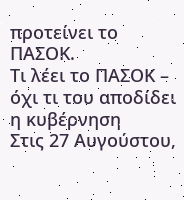προτείνει το ΠΑΣΟΚ.
Τι λέει το ΠΑΣΟΚ – όχι τι του αποδίδει η κυβέρνηση
Στις 27 Αυγούστου,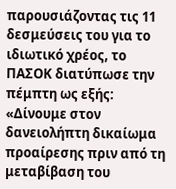παρουσιάζοντας τις 11 δεσμεύσεις του για το ιδιωτικό χρέος, το ΠΑΣΟΚ διατύπωσε την πέμπτη ως εξής:
«Δίνουμε στον δανειολήπτη δικαίωμα προαίρεσης πριν από τη μεταβίβαση του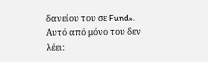δανείου του σε Fund».
Αυτό από μόνο του δεν λέει: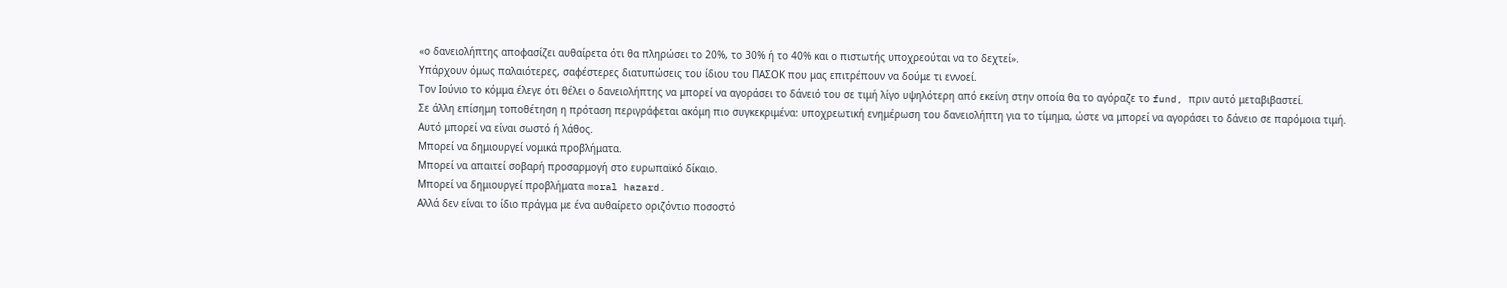«ο δανειολήπτης αποφασίζει αυθαίρετα ότι θα πληρώσει το 20%, το 30% ή το 40% και ο πιστωτής υποχρεούται να το δεχτεί».
Υπάρχουν όμως παλαιότερες, σαφέστερες διατυπώσεις του ίδιου του ΠΑΣΟΚ που μας επιτρέπουν να δούμε τι εννοεί.
Τον Ιούνιο το κόμμα έλεγε ότι θέλει ο δανειολήπτης να μπορεί να αγοράσει το δάνειό του σε τιμή λίγο υψηλότερη από εκείνη στην οποία θα το αγόραζε το fund, πριν αυτό μεταβιβαστεί.
Σε άλλη επίσημη τοποθέτηση η πρόταση περιγράφεται ακόμη πιο συγκεκριμένα: υποχρεωτική ενημέρωση του δανειολήπτη για το τίμημα, ώστε να μπορεί να αγοράσει το δάνειο σε παρόμοια τιμή.
Αυτό μπορεί να είναι σωστό ή λάθος.
Μπορεί να δημιουργεί νομικά προβλήματα.
Μπορεί να απαιτεί σοβαρή προσαρμογή στο ευρωπαϊκό δίκαιο.
Μπορεί να δημιουργεί προβλήματα moral hazard.
Αλλά δεν είναι το ίδιο πράγμα με ένα αυθαίρετο οριζόντιο ποσοστό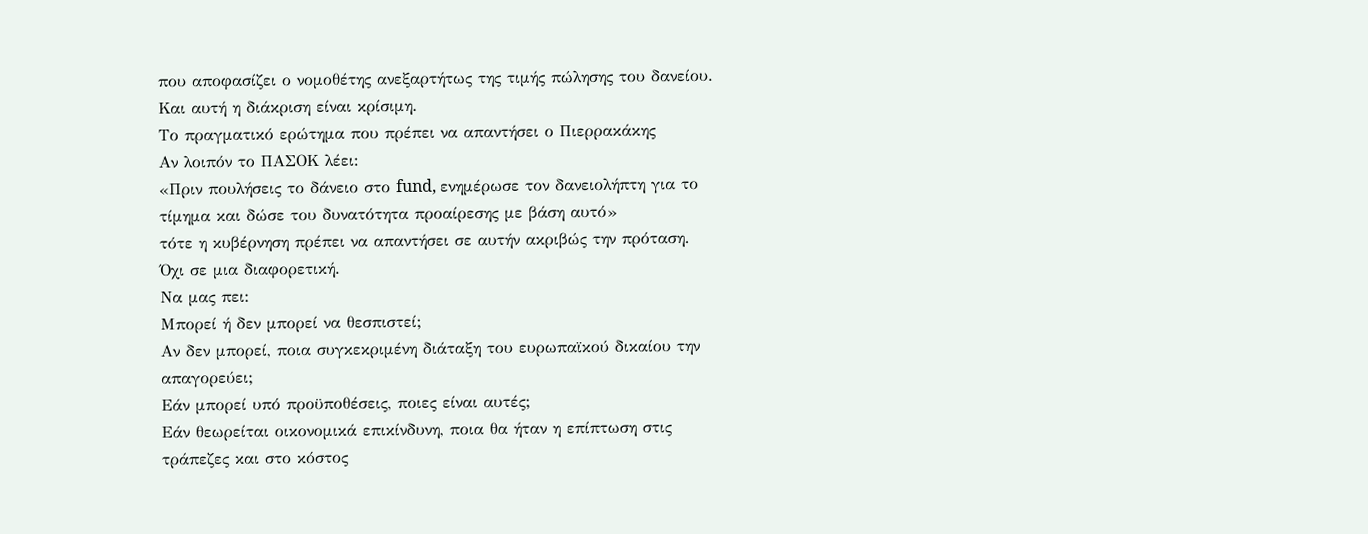που αποφασίζει ο νομοθέτης ανεξαρτήτως της τιμής πώλησης του δανείου.
Και αυτή η διάκριση είναι κρίσιμη.
Το πραγματικό ερώτημα που πρέπει να απαντήσει ο Πιερρακάκης
Αν λοιπόν το ΠΑΣΟΚ λέει:
«Πριν πουλήσεις το δάνειο στο fund, ενημέρωσε τον δανειολήπτη για το τίμημα και δώσε του δυνατότητα προαίρεσης με βάση αυτό»
τότε η κυβέρνηση πρέπει να απαντήσει σε αυτήν ακριβώς την πρόταση.
Όχι σε μια διαφορετική.
Να μας πει:
Μπορεί ή δεν μπορεί να θεσπιστεί;
Αν δεν μπορεί, ποια συγκεκριμένη διάταξη του ευρωπαϊκού δικαίου την απαγορεύει;
Εάν μπορεί υπό προϋποθέσεις, ποιες είναι αυτές;
Εάν θεωρείται οικονομικά επικίνδυνη, ποια θα ήταν η επίπτωση στις τράπεζες και στο κόστος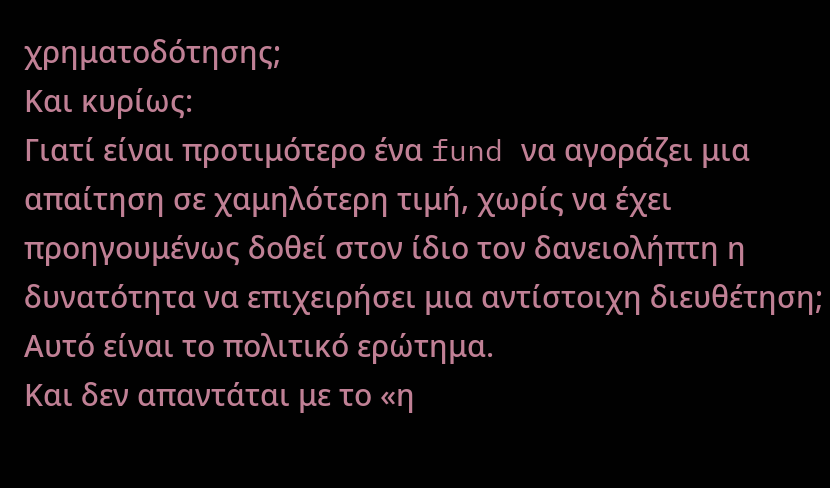χρηματοδότησης;
Και κυρίως:
Γιατί είναι προτιμότερο ένα fund να αγοράζει μια απαίτηση σε χαμηλότερη τιμή, χωρίς να έχει προηγουμένως δοθεί στον ίδιο τον δανειολήπτη η δυνατότητα να επιχειρήσει μια αντίστοιχη διευθέτηση;
Αυτό είναι το πολιτικό ερώτημα.
Και δεν απαντάται με το «η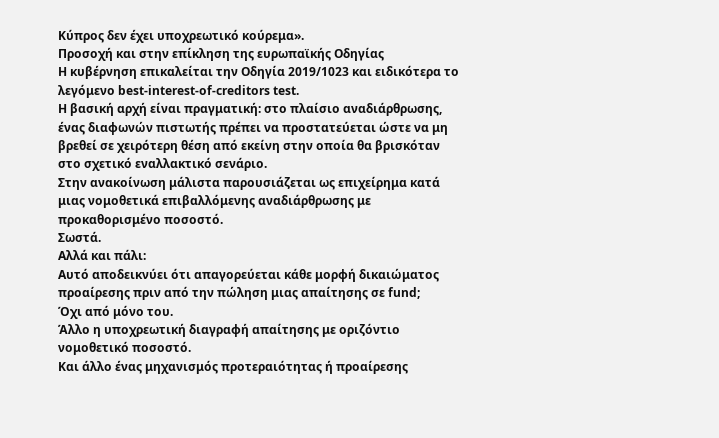Κύπρος δεν έχει υποχρεωτικό κούρεμα».
Προσοχή και στην επίκληση της ευρωπαϊκής Οδηγίας
Η κυβέρνηση επικαλείται την Οδηγία 2019/1023 και ειδικότερα το λεγόμενο best-interest-of-creditors test.
Η βασική αρχή είναι πραγματική: στο πλαίσιο αναδιάρθρωσης, ένας διαφωνών πιστωτής πρέπει να προστατεύεται ώστε να μη βρεθεί σε χειρότερη θέση από εκείνη στην οποία θα βρισκόταν στο σχετικό εναλλακτικό σενάριο.
Στην ανακοίνωση μάλιστα παρουσιάζεται ως επιχείρημα κατά μιας νομοθετικά επιβαλλόμενης αναδιάρθρωσης με προκαθορισμένο ποσοστό.
Σωστά.
Αλλά και πάλι:
Αυτό αποδεικνύει ότι απαγορεύεται κάθε μορφή δικαιώματος προαίρεσης πριν από την πώληση μιας απαίτησης σε fund;
Όχι από μόνο του.
Άλλο η υποχρεωτική διαγραφή απαίτησης με οριζόντιο νομοθετικό ποσοστό.
Και άλλο ένας μηχανισμός προτεραιότητας ή προαίρεσης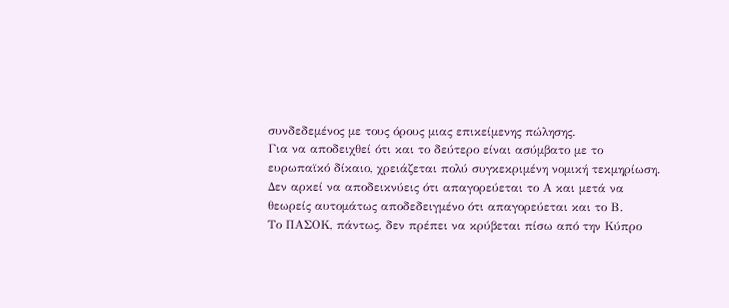συνδεδεμένος με τους όρους μιας επικείμενης πώλησης.
Για να αποδειχθεί ότι και το δεύτερο είναι ασύμβατο με το ευρωπαϊκό δίκαιο, χρειάζεται πολύ συγκεκριμένη νομική τεκμηρίωση.
Δεν αρκεί να αποδεικνύεις ότι απαγορεύεται το Α και μετά να θεωρείς αυτομάτως αποδεδειγμένο ότι απαγορεύεται και το Β.
Το ΠΑΣΟΚ, πάντως, δεν πρέπει να κρύβεται πίσω από την Κύπρο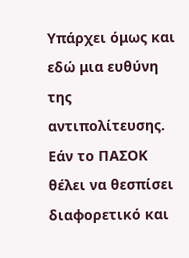Υπάρχει όμως και εδώ μια ευθύνη της αντιπολίτευσης.
Εάν το ΠΑΣΟΚ θέλει να θεσπίσει διαφορετικό και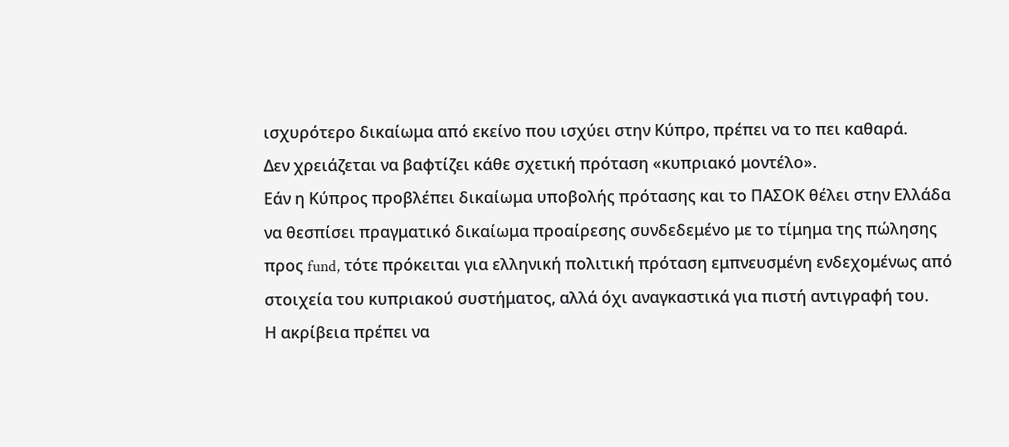ισχυρότερο δικαίωμα από εκείνο που ισχύει στην Κύπρο, πρέπει να το πει καθαρά.
Δεν χρειάζεται να βαφτίζει κάθε σχετική πρόταση «κυπριακό μοντέλο».
Εάν η Κύπρος προβλέπει δικαίωμα υποβολής πρότασης και το ΠΑΣΟΚ θέλει στην Ελλάδα να θεσπίσει πραγματικό δικαίωμα προαίρεσης συνδεδεμένο με το τίμημα της πώλησης προς fund, τότε πρόκειται για ελληνική πολιτική πρόταση εμπνευσμένη ενδεχομένως από στοιχεία του κυπριακού συστήματος, αλλά όχι αναγκαστικά για πιστή αντιγραφή του.
Η ακρίβεια πρέπει να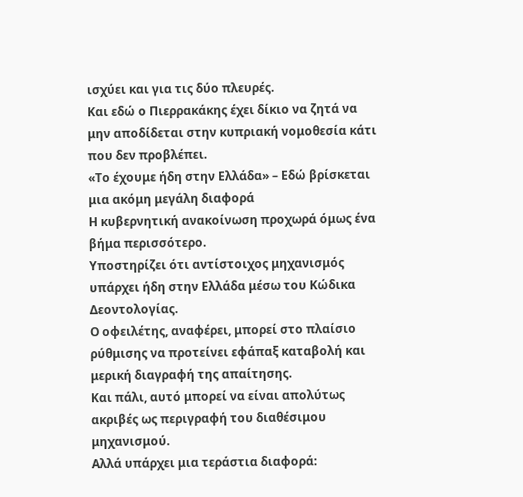ισχύει και για τις δύο πλευρές.
Και εδώ ο Πιερρακάκης έχει δίκιο να ζητά να μην αποδίδεται στην κυπριακή νομοθεσία κάτι που δεν προβλέπει.
«Το έχουμε ήδη στην Ελλάδα» – Εδώ βρίσκεται μια ακόμη μεγάλη διαφορά
Η κυβερνητική ανακοίνωση προχωρά όμως ένα βήμα περισσότερο.
Υποστηρίζει ότι αντίστοιχος μηχανισμός υπάρχει ήδη στην Ελλάδα μέσω του Κώδικα Δεοντολογίας.
Ο οφειλέτης, αναφέρει, μπορεί στο πλαίσιο ρύθμισης να προτείνει εφάπαξ καταβολή και μερική διαγραφή της απαίτησης.
Και πάλι, αυτό μπορεί να είναι απολύτως ακριβές ως περιγραφή του διαθέσιμου μηχανισμού.
Αλλά υπάρχει μια τεράστια διαφορά: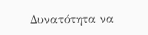Δυνατότητα να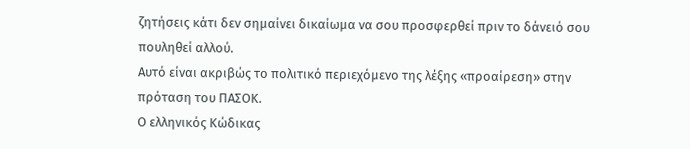ζητήσεις κάτι δεν σημαίνει δικαίωμα να σου προσφερθεί πριν το δάνειό σου πουληθεί αλλού.
Αυτό είναι ακριβώς το πολιτικό περιεχόμενο της λέξης «προαίρεση» στην πρόταση του ΠΑΣΟΚ.
Ο ελληνικός Κώδικας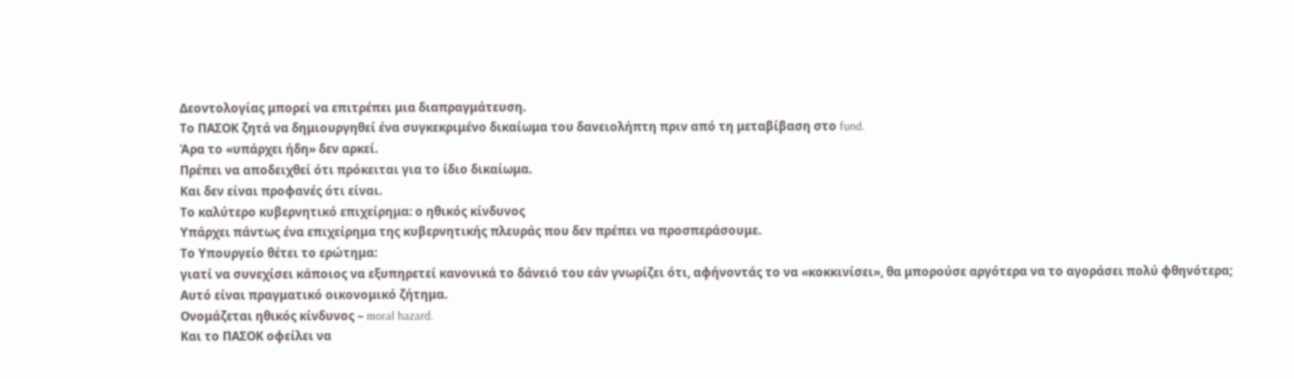Δεοντολογίας μπορεί να επιτρέπει μια διαπραγμάτευση.
Το ΠΑΣΟΚ ζητά να δημιουργηθεί ένα συγκεκριμένο δικαίωμα του δανειολήπτη πριν από τη μεταβίβαση στο fund.
Άρα το «υπάρχει ήδη» δεν αρκεί.
Πρέπει να αποδειχθεί ότι πρόκειται για το ίδιο δικαίωμα.
Και δεν είναι προφανές ότι είναι.
Το καλύτερο κυβερνητικό επιχείρημα: ο ηθικός κίνδυνος
Υπάρχει πάντως ένα επιχείρημα της κυβερνητικής πλευράς που δεν πρέπει να προσπεράσουμε.
Το Υπουργείο θέτει το ερώτημα:
γιατί να συνεχίσει κάποιος να εξυπηρετεί κανονικά το δάνειό του εάν γνωρίζει ότι, αφήνοντάς το να «κοκκινίσει», θα μπορούσε αργότερα να το αγοράσει πολύ φθηνότερα;
Αυτό είναι πραγματικό οικονομικό ζήτημα.
Ονομάζεται ηθικός κίνδυνος – moral hazard.
Και το ΠΑΣΟΚ οφείλει να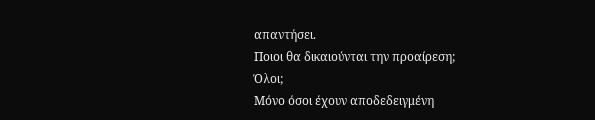απαντήσει.
Ποιοι θα δικαιούνται την προαίρεση;
Όλοι;
Μόνο όσοι έχουν αποδεδειγμένη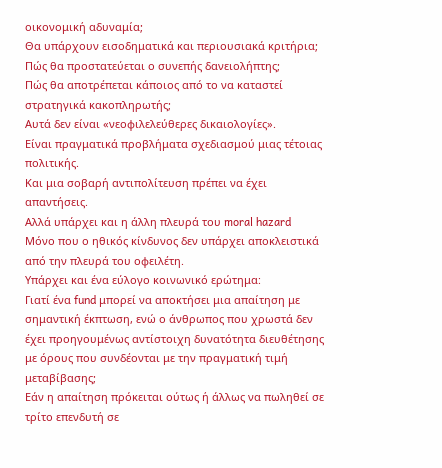οικονομική αδυναμία;
Θα υπάρχουν εισοδηματικά και περιουσιακά κριτήρια;
Πώς θα προστατεύεται ο συνεπής δανειολήπτης;
Πώς θα αποτρέπεται κάποιος από το να καταστεί στρατηγικά κακοπληρωτής;
Αυτά δεν είναι «νεοφιλελεύθερες δικαιολογίες».
Είναι πραγματικά προβλήματα σχεδιασμού μιας τέτοιας πολιτικής.
Και μια σοβαρή αντιπολίτευση πρέπει να έχει απαντήσεις.
Αλλά υπάρχει και η άλλη πλευρά του moral hazard
Μόνο που ο ηθικός κίνδυνος δεν υπάρχει αποκλειστικά από την πλευρά του οφειλέτη.
Υπάρχει και ένα εύλογο κοινωνικό ερώτημα:
Γιατί ένα fund μπορεί να αποκτήσει μια απαίτηση με σημαντική έκπτωση, ενώ ο άνθρωπος που χρωστά δεν έχει προηγουμένως αντίστοιχη δυνατότητα διευθέτησης με όρους που συνδέονται με την πραγματική τιμή μεταβίβασης;
Εάν η απαίτηση πρόκειται ούτως ή άλλως να πωληθεί σε τρίτο επενδυτή σε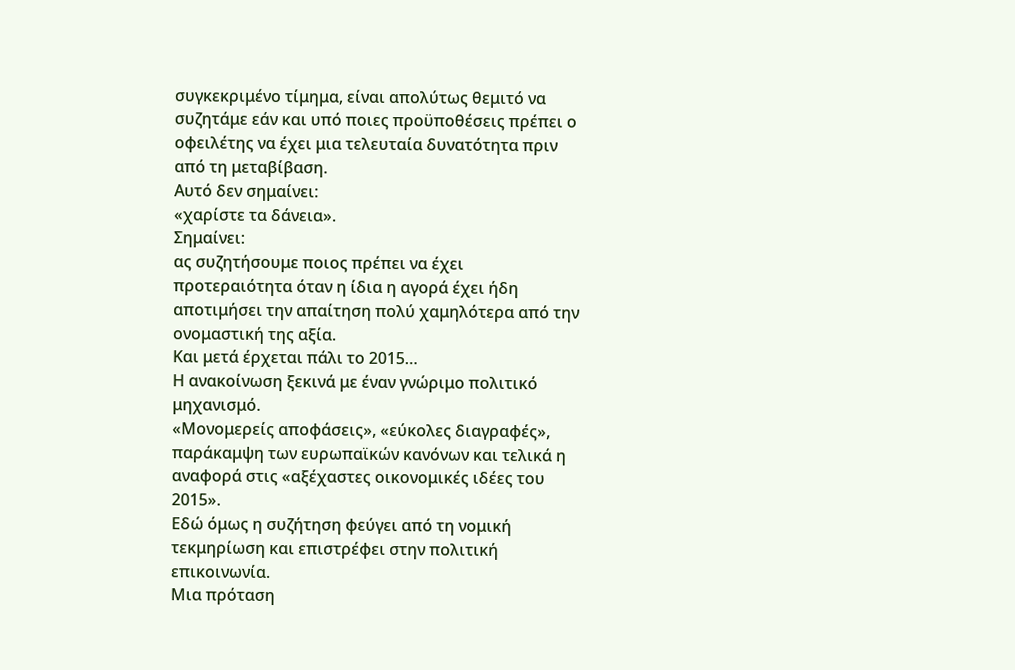συγκεκριμένο τίμημα, είναι απολύτως θεμιτό να συζητάμε εάν και υπό ποιες προϋποθέσεις πρέπει ο οφειλέτης να έχει μια τελευταία δυνατότητα πριν από τη μεταβίβαση.
Αυτό δεν σημαίνει:
«χαρίστε τα δάνεια».
Σημαίνει:
ας συζητήσουμε ποιος πρέπει να έχει προτεραιότητα όταν η ίδια η αγορά έχει ήδη αποτιμήσει την απαίτηση πολύ χαμηλότερα από την ονομαστική της αξία.
Και μετά έρχεται πάλι το 2015…
Η ανακοίνωση ξεκινά με έναν γνώριμο πολιτικό μηχανισμό.
«Μονομερείς αποφάσεις», «εύκολες διαγραφές», παράκαμψη των ευρωπαϊκών κανόνων και τελικά η αναφορά στις «αξέχαστες οικονομικές ιδέες του 2015».
Εδώ όμως η συζήτηση φεύγει από τη νομική τεκμηρίωση και επιστρέφει στην πολιτική επικοινωνία.
Μια πρόταση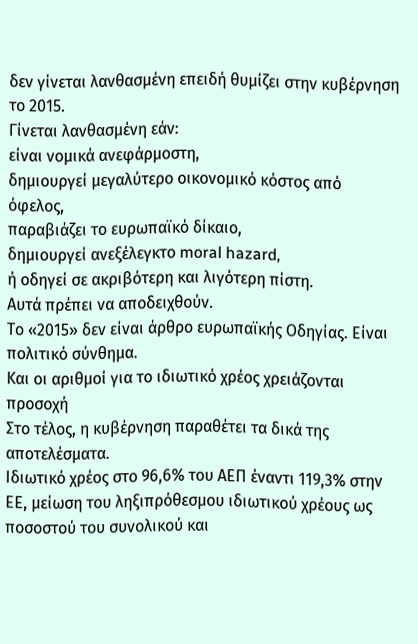δεν γίνεται λανθασμένη επειδή θυμίζει στην κυβέρνηση το 2015.
Γίνεται λανθασμένη εάν:
είναι νομικά ανεφάρμοστη,
δημιουργεί μεγαλύτερο οικονομικό κόστος από όφελος,
παραβιάζει το ευρωπαϊκό δίκαιο,
δημιουργεί ανεξέλεγκτο moral hazard,
ή οδηγεί σε ακριβότερη και λιγότερη πίστη.
Αυτά πρέπει να αποδειχθούν.
Το «2015» δεν είναι άρθρο ευρωπαϊκής Οδηγίας. Είναι πολιτικό σύνθημα.
Και οι αριθμοί για το ιδιωτικό χρέος χρειάζονται προσοχή
Στο τέλος, η κυβέρνηση παραθέτει τα δικά της αποτελέσματα.
Ιδιωτικό χρέος στο 96,6% του ΑΕΠ έναντι 119,3% στην ΕΕ, μείωση του ληξιπρόθεσμου ιδιωτικού χρέους ως ποσοστού του συνολικού και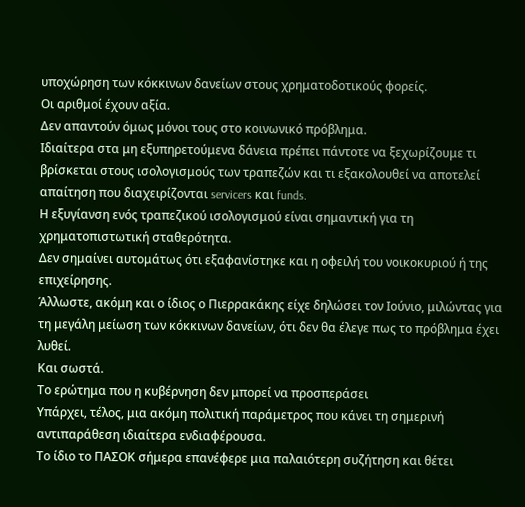υποχώρηση των κόκκινων δανείων στους χρηματοδοτικούς φορείς.
Οι αριθμοί έχουν αξία.
Δεν απαντούν όμως μόνοι τους στο κοινωνικό πρόβλημα.
Ιδιαίτερα στα μη εξυπηρετούμενα δάνεια πρέπει πάντοτε να ξεχωρίζουμε τι βρίσκεται στους ισολογισμούς των τραπεζών και τι εξακολουθεί να αποτελεί απαίτηση που διαχειρίζονται servicers και funds.
Η εξυγίανση ενός τραπεζικού ισολογισμού είναι σημαντική για τη χρηματοπιστωτική σταθερότητα.
Δεν σημαίνει αυτομάτως ότι εξαφανίστηκε και η οφειλή του νοικοκυριού ή της επιχείρησης.
Άλλωστε, ακόμη και ο ίδιος ο Πιερρακάκης είχε δηλώσει τον Ιούνιο, μιλώντας για τη μεγάλη μείωση των κόκκινων δανείων, ότι δεν θα έλεγε πως το πρόβλημα έχει λυθεί.
Και σωστά.
Το ερώτημα που η κυβέρνηση δεν μπορεί να προσπεράσει
Υπάρχει, τέλος, μια ακόμη πολιτική παράμετρος που κάνει τη σημερινή αντιπαράθεση ιδιαίτερα ενδιαφέρουσα.
Το ίδιο το ΠΑΣΟΚ σήμερα επανέφερε μια παλαιότερη συζήτηση και θέτει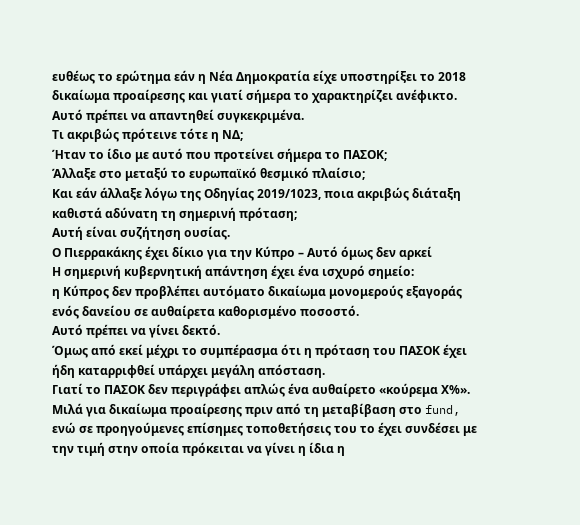ευθέως το ερώτημα εάν η Νέα Δημοκρατία είχε υποστηρίξει το 2018 δικαίωμα προαίρεσης και γιατί σήμερα το χαρακτηρίζει ανέφικτο.
Αυτό πρέπει να απαντηθεί συγκεκριμένα.
Τι ακριβώς πρότεινε τότε η ΝΔ;
Ήταν το ίδιο με αυτό που προτείνει σήμερα το ΠΑΣΟΚ;
Άλλαξε στο μεταξύ το ευρωπαϊκό θεσμικό πλαίσιο;
Και εάν άλλαξε λόγω της Οδηγίας 2019/1023, ποια ακριβώς διάταξη καθιστά αδύνατη τη σημερινή πρόταση;
Αυτή είναι συζήτηση ουσίας.
Ο Πιερρακάκης έχει δίκιο για την Κύπρο – Αυτό όμως δεν αρκεί
Η σημερινή κυβερνητική απάντηση έχει ένα ισχυρό σημείο:
η Κύπρος δεν προβλέπει αυτόματο δικαίωμα μονομερούς εξαγοράς ενός δανείου σε αυθαίρετα καθορισμένο ποσοστό.
Αυτό πρέπει να γίνει δεκτό.
Όμως από εκεί μέχρι το συμπέρασμα ότι η πρόταση του ΠΑΣΟΚ έχει ήδη καταρριφθεί υπάρχει μεγάλη απόσταση.
Γιατί το ΠΑΣΟΚ δεν περιγράφει απλώς ένα αυθαίρετο «κούρεμα Χ%».
Μιλά για δικαίωμα προαίρεσης πριν από τη μεταβίβαση στο fund, ενώ σε προηγούμενες επίσημες τοποθετήσεις του το έχει συνδέσει με την τιμή στην οποία πρόκειται να γίνει η ίδια η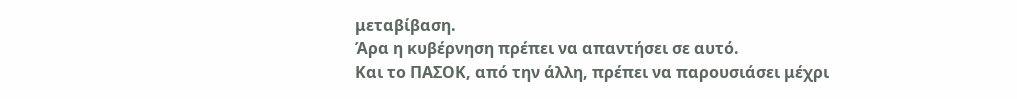μεταβίβαση.
Άρα η κυβέρνηση πρέπει να απαντήσει σε αυτό.
Και το ΠΑΣΟΚ, από την άλλη, πρέπει να παρουσιάσει μέχρι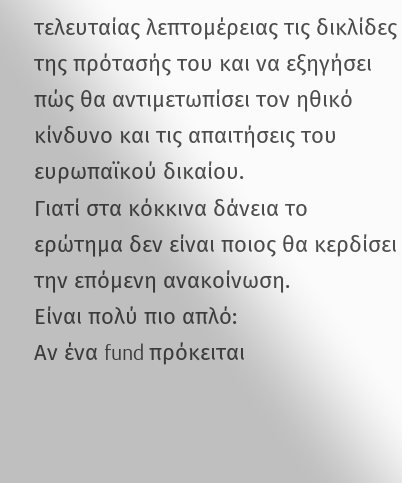τελευταίας λεπτομέρειας τις δικλίδες της πρότασής του και να εξηγήσει πώς θα αντιμετωπίσει τον ηθικό κίνδυνο και τις απαιτήσεις του ευρωπαϊκού δικαίου.
Γιατί στα κόκκινα δάνεια το ερώτημα δεν είναι ποιος θα κερδίσει την επόμενη ανακοίνωση.
Είναι πολύ πιο απλό:
Αν ένα fund πρόκειται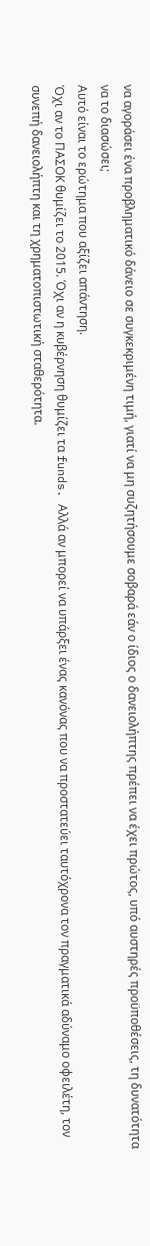να αγοράσει ένα προβληματικό δάνειο σε συγκεκριμένη τιμή, γιατί να μη συζητήσουμε σοβαρά εάν ο ίδιος ο δανειολήπτης πρέπει να έχει πρώτος, υπό αυστηρές προϋποθέσεις, τη δυνατότητα να το διασώσει;
Αυτό είναι το ερώτημα που αξίζει απάντηση.
Όχι αν το ΠΑΣΟΚ θυμίζει το 2015. Όχι αν η κυβέρνηση θυμίζει τα funds. Αλλά αν μπορεί να υπάρξει ένας κανόνας που να προστατεύει ταυτόχρονα τον πραγματικά αδύναμο οφειλέτη, τον συνεπή δανειολήπτη και τη χρηματοπιστωτική σταθερότητα.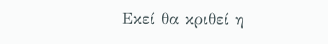Εκεί θα κριθεί η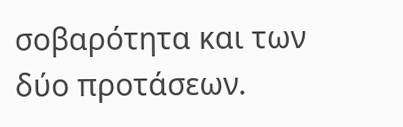σοβαρότητα και των δύο προτάσεων.